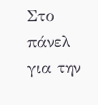Στο πάνελ για την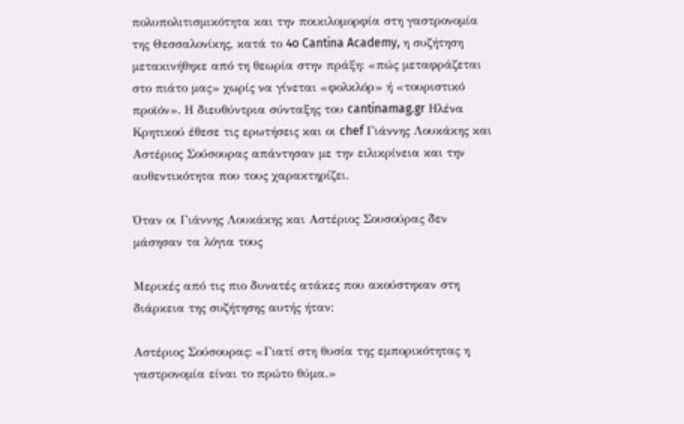πολυπολιτισμικότητα και την ποικιλομορφία στη γαστρονομία της Θεσσαλονίκης, κατά το 4o Cantina Academy, η συζήτηση μετακινήθηκε από τη θεωρία στην πράξη: «πώς μεταφράζεται στο πιάτο μας» χωρίς να γίνεται «φολκλόρ» ή «τουριστικό προϊόν». Η διευθύντρια σύνταξης του cantinamag.gr Ηλένα Κρητικού έθεσε τις ερωτήσεις και οι chef Γιάννης Λουκάκης και Αστέριος Σούσουρας απάντησαν με την ειλικρίνεια και την αυθεντικότητα που τους χαρακτηρίζει.

Όταν οι Γιάννης Λουκάκης και Αστέριος Σουσούρας δεν μάσησαν τα λόγια τους

Μερικές από τις πιο δυνατές ατάκες που ακούστηκαν στη διάρκεια της συζήτησης αυτής ήταν:

Αστέριος Σούσουρας: «Γιατί στη θυσία της εμπορικότητας η γαστρονομία είναι το πρώτο θύμα.»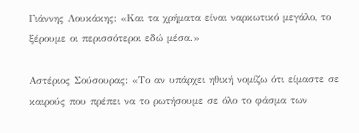Γιάννης Λουκάκης: «Και τα χρήματα είναι ναρκωτικό μεγάλο, το ξέρουμε οι περισσότεροι εδώ μέσα.»

Αστέριος Σούσουρας: «Το αν υπάρχει ηθική νομίζω ότι είμαστε σε καιρούς που πρέπει να το ρωτήσουμε σε όλο το φάσμα των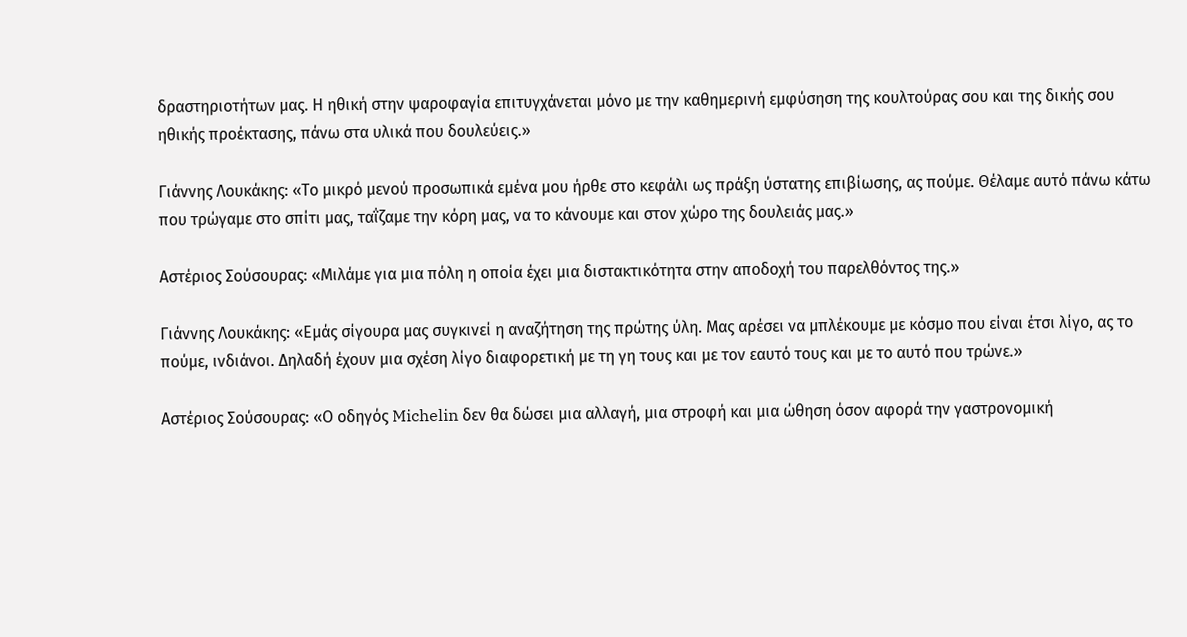δραστηριοτήτων μας. Η ηθική στην ψαροφαγία επιτυγχάνεται μόνο με την καθημερινή εμφύσηση της κουλτούρας σου και της δικής σου ηθικής προέκτασης, πάνω στα υλικά που δουλεύεις.»

Γιάννης Λουκάκης: «Το μικρό μενού προσωπικά εμένα μου ήρθε στο κεφάλι ως πράξη ύστατης επιβίωσης, ας πούμε. Θέλαμε αυτό πάνω κάτω που τρώγαμε στο σπίτι μας, ταΐζαμε την κόρη μας, να το κάνουμε και στον χώρο της δουλειάς μας.»

Αστέριος Σούσουρας: «Μιλάμε για μια πόλη η οποία έχει μια διστακτικότητα στην αποδοχή του παρελθόντος της.»

Γιάννης Λουκάκης: «Εμάς σίγουρα μας συγκινεί η αναζήτηση της πρώτης ύλη. Μας αρέσει να μπλέκουμε με κόσμο που είναι έτσι λίγο, ας το πούμε, ινδιάνοι. Δηλαδή έχουν μια σχέση λίγο διαφορετική με τη γη τους και με τον εαυτό τους και με το αυτό που τρώνε.»

Αστέριος Σούσουρας: «Ο οδηγός Michelin δεν θα δώσει μια αλλαγή, μια στροφή και μια ώθηση όσον αφορά την γαστρονομική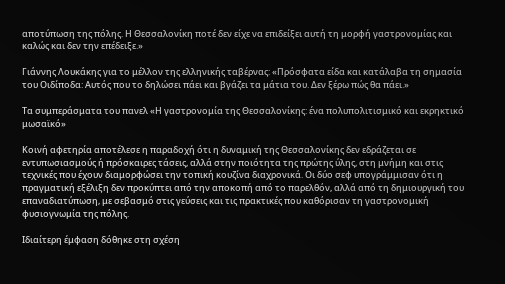αποτύπωση της πόλης. Η Θεσσαλονίκη ποτέ δεν είχε να επιδείξει αυτή τη μορφή γαστρονομίας και καλώς και δεν την επέδειξε.»

Γιάννης Λουκάκης για το μέλλον της ελληνικής ταβέρνας: «Πρόσφατα είδα και κατάλαβα τη σημασία του Οιδίποδα: Αυτός που το δηλώσει πάει και βγάζει τα μάτια του. Δεν ξέρω πώς θα πάει.»

Τα συμπεράσματα του πανελ «Η γαστρονομία της Θεσσαλονίκης: ένα πολυπολιτισμικό και εκρηκτικό μωσαϊκό»

Κοινή αφετηρία αποτέλεσε η παραδοχή ότι η δυναμική της Θεσσαλονίκης δεν εδράζεται σε εντυπωσιασμούς ή πρόσκαιρες τάσεις, αλλά στην ποιότητα της πρώτης ύλης, στη μνήμη και στις τεχνικές που έχουν διαμορφώσει την τοπική κουζίνα διαχρονικά. Οι δύο σεφ υπογράμμισαν ότι η πραγματική εξέλιξη δεν προκύπτει από την αποκοπή από το παρελθόν, αλλά από τη δημιουργική του επαναδιατύπωση, με σεβασμό στις γεύσεις και τις πρακτικές που καθόρισαν τη γαστρονομική φυσιογνωμία της πόλης.

Ιδιαίτερη έμφαση δόθηκε στη σχέση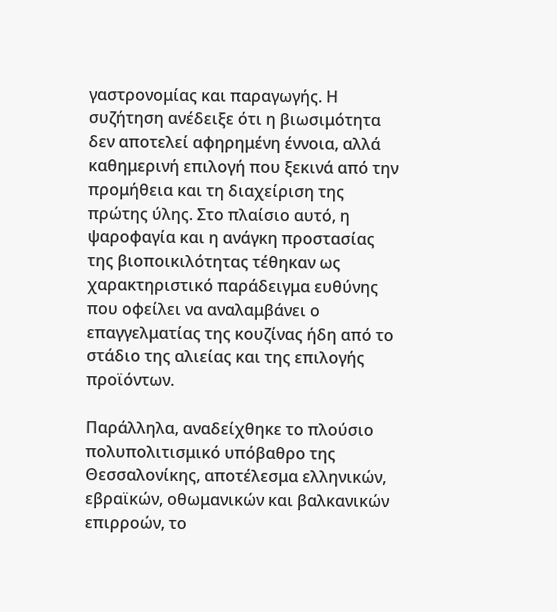γαστρονομίας και παραγωγής. Η συζήτηση ανέδειξε ότι η βιωσιμότητα δεν αποτελεί αφηρημένη έννοια, αλλά καθημερινή επιλογή που ξεκινά από την προμήθεια και τη διαχείριση της πρώτης ύλης. Στο πλαίσιο αυτό, η ψαροφαγία και η ανάγκη προστασίας της βιοποικιλότητας τέθηκαν ως χαρακτηριστικό παράδειγμα ευθύνης που οφείλει να αναλαμβάνει ο επαγγελματίας της κουζίνας ήδη από το στάδιο της αλιείας και της επιλογής προϊόντων.

Παράλληλα, αναδείχθηκε το πλούσιο πολυπολιτισμικό υπόβαθρο της Θεσσαλονίκης, αποτέλεσμα ελληνικών, εβραϊκών, οθωμανικών και βαλκανικών επιρροών, το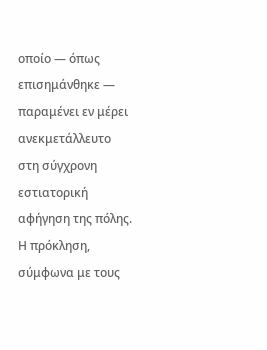οποίο — όπως επισημάνθηκε — παραμένει εν μέρει ανεκμετάλλευτο στη σύγχρονη εστιατορική αφήγηση της πόλης. Η πρόκληση, σύμφωνα με τους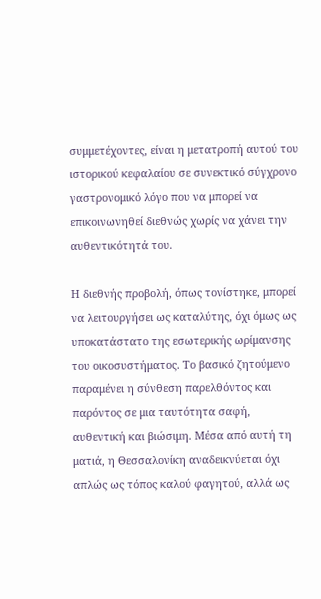συμμετέχοντες, είναι η μετατροπή αυτού του ιστορικού κεφαλαίου σε συνεκτικό σύγχρονο γαστρονομικό λόγο που να μπορεί να επικοινωνηθεί διεθνώς χωρίς να χάνει την αυθεντικότητά του.

Η διεθνής προβολή, όπως τονίστηκε, μπορεί να λειτουργήσει ως καταλύτης, όχι όμως ως υποκατάστατο της εσωτερικής ωρίμανσης του οικοσυστήματος. Το βασικό ζητούμενο παραμένει η σύνθεση παρελθόντος και παρόντος σε μια ταυτότητα σαφή, αυθεντική και βιώσιμη. Μέσα από αυτή τη ματιά, η Θεσσαλονίκη αναδεικνύεται όχι απλώς ως τόπος καλού φαγητού, αλλά ως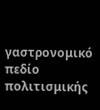γαστρονομικό πεδίο πολιτισμικής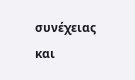συνέχειας και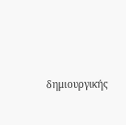δημιουργικής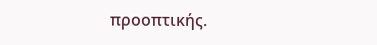προοπτικής.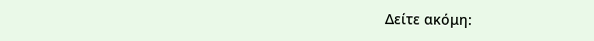Δείτε ακόμη: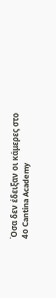Όσα δεν έδειξαν οι κάμερες στο 4ο Cantina Academy